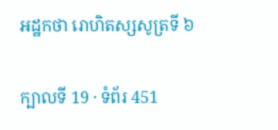អដ្ឋកថា រោហិតស្សសូត្រទី ៦

ក្បាលទី 19 · ទំព័រ 451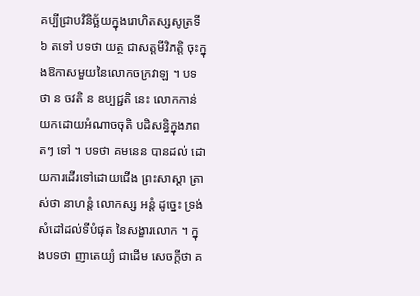គប្បីជ្រាបវិនិច្ឆ័យក្នុងរោហិតស្សសូត្រទី ៦ តទៅ បទថា យត្ថ ជាសត្តមីវិភត្តិ ចុះក្នុងឱកាសមួយនៃលោកចក្រវាឡ ។ បទថា ន ចវតិ ន ឧប្បជ្ជតិ នេះ លោកកាន់យកដោយអំណាចចុតិ បដិសន្ធិក្នុងភព តៗ ទៅ ។ បទថា គមនេន បានដល់ ដោយការដើរទៅដោយជើង ព្រះសាស្តា ត្រាស់ថា នាហន្តំ លោកស្ស អន្តំ ដូច្នេះ ទ្រង់សំដៅដល់ទីបំផុត នៃសង្ខារលោក ។ ក្នុងបទថា ញាតេយ្យំ ជាដើម សេចក្តីថា គ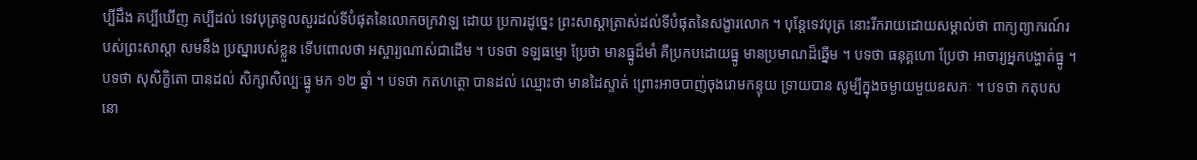ប្បីដឹង គប្បីឃើញ គប្បីដល់ ទេវបុត្រទូលសួរដល់ទីបំផុតនៃលោកចក្រវាឡ ដោយ ប្រការដូច្នេះ ព្រះសាស្តាត្រាស់ដល់ទីបំផុតនៃសង្ខារលោក ។ បុន្តែទេវបុត្រ នោះរីករាយដោយសម្គាល់ថា ពាក្យព្យាករណ៍របស់ព្រះសាស្តា សមនឹង ប្រស្នារបស់ខ្លួន ទើបពោលថា អស្ចារ្យណាស់ជាដើម ។ បទថា ទឡធម្មោ ប្រែថា មានធ្នូដ៏មាំ គឺប្រកបដោយធ្នូ មានប្រមាណដ៏ឆ្នើម ។ បទថា ធនុគ្គហោ ប្រែថា អាចារ្យអ្នកបង្ហាត់ធ្នូ ។ បទថា សុសិក្ខិតោ បានដល់ សិក្សាសិល្បៈធ្នូ មក ១២ ឆ្នាំ ។ បទថា កតហត្ថោ បានដល់ ឈ្មោះថា មានដៃស្ទាត់ ព្រោះអាចបាញ់ចុងរោមកន្ទុយ ទ្រាយបាន សូម្បីក្នុងចម្ងាយមួយឧសភៈ ។ បទថា កតុបសនោ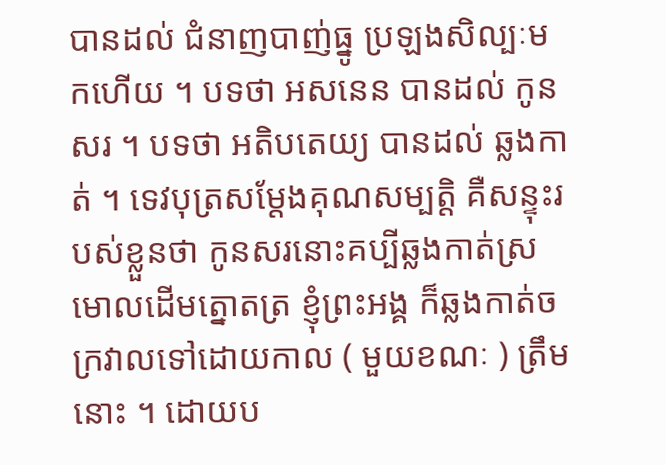បានដល់ ជំនាញបាញ់ធ្នូ ប្រឡងសិល្បៈមកហើយ ។ បទថា អសនេន បានដល់ កូន សរ ។ បទថា អតិបតេយ្យ បានដល់ ឆ្លងកាត់ ។ ទេវបុត្រសម្តែងគុណសម្បត្តិ គឺសន្ទុះរបស់ខ្លួនថា កូនសរនោះគប្បីឆ្លងកាត់ស្រមោលដើមត្នោតត្រ ខ្ញុំព្រះអង្គ ក៏ឆ្លងកាត់ចក្រវាលទៅដោយកាល ( មួយខណៈ ) ត្រឹមនោះ ។ ដោយប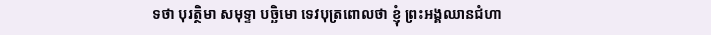ទថា បុរត្ថិមា សមុទ្ទា បច្ឆិមោ ទេវបុត្រពោលថា ខ្ញុំ ព្រះអង្គឈានជំហា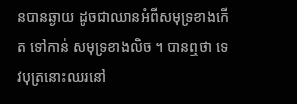នបានឆ្ងាយ ដូចជាឈានអំពីសមុទ្រខាងកើត ទៅកាន់ សមុទ្រខាងលិច ។ បានឮថា ទេវបុត្រនោះឈរនៅ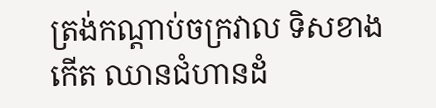ត្រង់កណ្តាប់ចក្រវាល ទិសខាងកើត ឈានជំហានដំ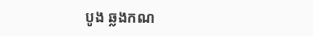បូង ឆ្លងកណ